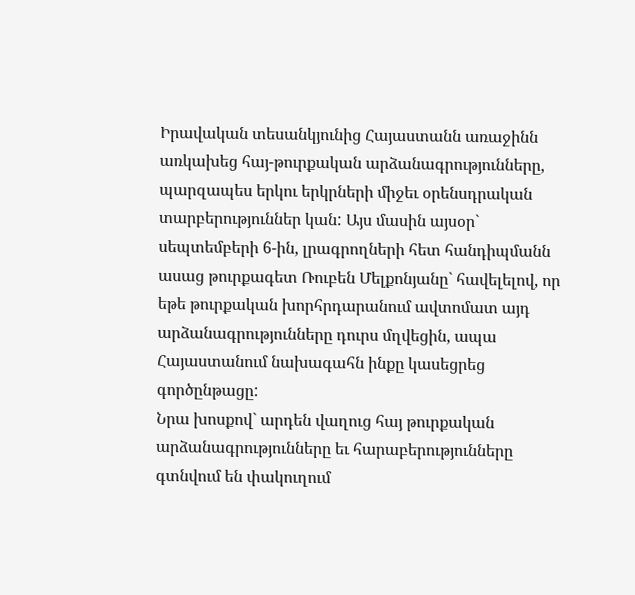Իրավական տեսանկյունից Հայաստանն առաջինն առկախեց հայ-թուրքական արձանագրությունները, պարզապես երկու երկրների միջեւ օրենսդրական տարբերություններ կան: Այս մասին այսօր` սեպտեմբերի 6-ին, լրագրողների հետ հանդիպմանն ասաց թուրքագետ Ռուբեն Մելքոնյանը` հավելելով, որ եթե թուրքական խորհրդարանում ավտոմատ այդ արձանագրությունները դուրս մղվեցին, ապա Հայաստանում նախագահն ինքը կասեցրեց գործընթացը:
Նրա խոսքով` արդեն վաղուց հայ թուրքական արձանագրությունները եւ հարաբերությունները գտնվում են փակուղում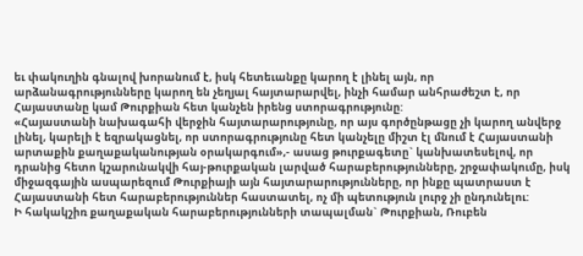եւ փակուղին գնալով խորանում է, իսկ հետեւանքը կարող է լինել այն, որ արձանագրությունները կարող են չեղյալ հայտարարվել, ինչի համար անհրաժեշտ է, որ Հայաստանը կամ Թուրքիան հետ կանչեն իրենց ստորագրությունը:
«Հայաստանի նախագահի վերջին հայտարարությունը, որ այս գործընթացը չի կարող անվերջ լինել, կարելի է եզրակացնել, որ ստորագրությունը հետ կանչելը միշտ էլ մնում է Հայաստանի արտաքին քաղաքականության օրակարգում»,- ասաց թուրքագետը` կանխատեսելով, որ դրանից հետո կշարունակվի հայ-թուրքական լարված հարաբերությունները, շրջափակումը, իսկ միջազգային ասպարեզում Թուրքիայի այն հայտարարությունները, որ ինքը պատրաստ է Հայաստանի հետ հարաբերություններ հաստատել, ոչ մի պետություն լուրջ չի ընդունելու:
Ի հակակշիռ քաղաքական հարաբերությունների տապալման` Թուրքիան, Ռուբեն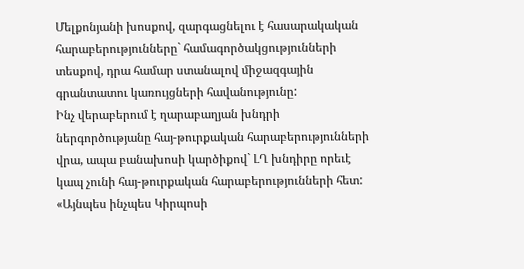Մելքոնյանի խոսքով, զարգացնելու է հասարակական հարաբերությունները` համագործակցությունների տեսքով, դրա համար ստանալով միջազգային գրանտատու կառույցների հավանությունը:
Ինչ վերաբերում է ղարաբաղյան խնդրի ներգործությանը հայ-թուրքական հարաբերությունների վրա, ապա բանախոսի կարծիքով` ԼՂ խնդիրը որեւէ կապ չունի հայ-թուրքական հարաբերությունների հետ: «Այնպես ինչպես Կիրպոսի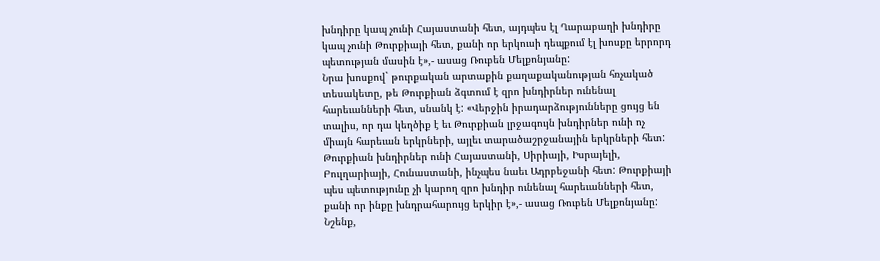խնդիրը կապ չունի Հայաստանի հետ, այդպես էլ Ղարաբաղի խնդիրը կապ չունի Թուրքիայի հետ, քանի որ երկուսի դեպքում էլ խոսքը երրորդ պետության մասին է»,- ասաց Ռուբեն Մելքոնյանը:
Նրա խոսքով` թուրքական արտաքին քաղաքականության հռչակած տեսակետը, թե Թուրքիան ձգտում է զրո խնդիրներ ունենալ հարեւանների հետ, սնանկ է: «Վերջին իրադարձությունները ցույց են տալիս, որ դա կեղծիք է եւ Թուրքիան լրջագույն խնդիրներ ունի ոչ միայն հարեւան երկրների, այլեւ տարածաշրջանային երկրների հետ: Թուրքիան խնդիրներ ունի Հայաստանի, Սիրիայի, Իսրայելի, Բուլղարիայի, Հունաստանի, ինչպես նաեւ Ադրբեջանի հետ: Թուրքիայի պես պետությունը չի կարող զրո խնդիր ունենալ հարեւանների հետ, քանի որ ինքը խնդրահարույց երկիր է»,- ասաց Ռուբեն Մելքոնյանը:
Նշենք,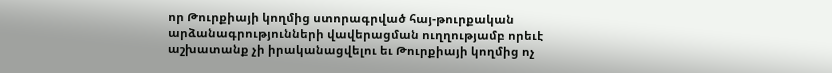որ Թուրքիայի կողմից ստորագրված հայ-թուրքական արձանագրությունների վավերացման ուղղությամբ որեւէ աշխատանք չի իրականացվելու եւ Թուրքիայի կողմից ոչ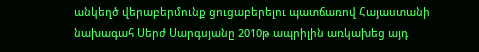անկեղծ վերաբերմունք ցուցաբերելու պատճառով Հայաստանի նախագահ Սերժ Սարգսյանը 2010թ ապրիլին առկախեց այդ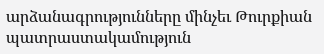արձանագրությունները մինչեւ Թուրքիան պատրաստակամություն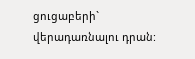ցուցաբերի` վերադառնալու դրան: